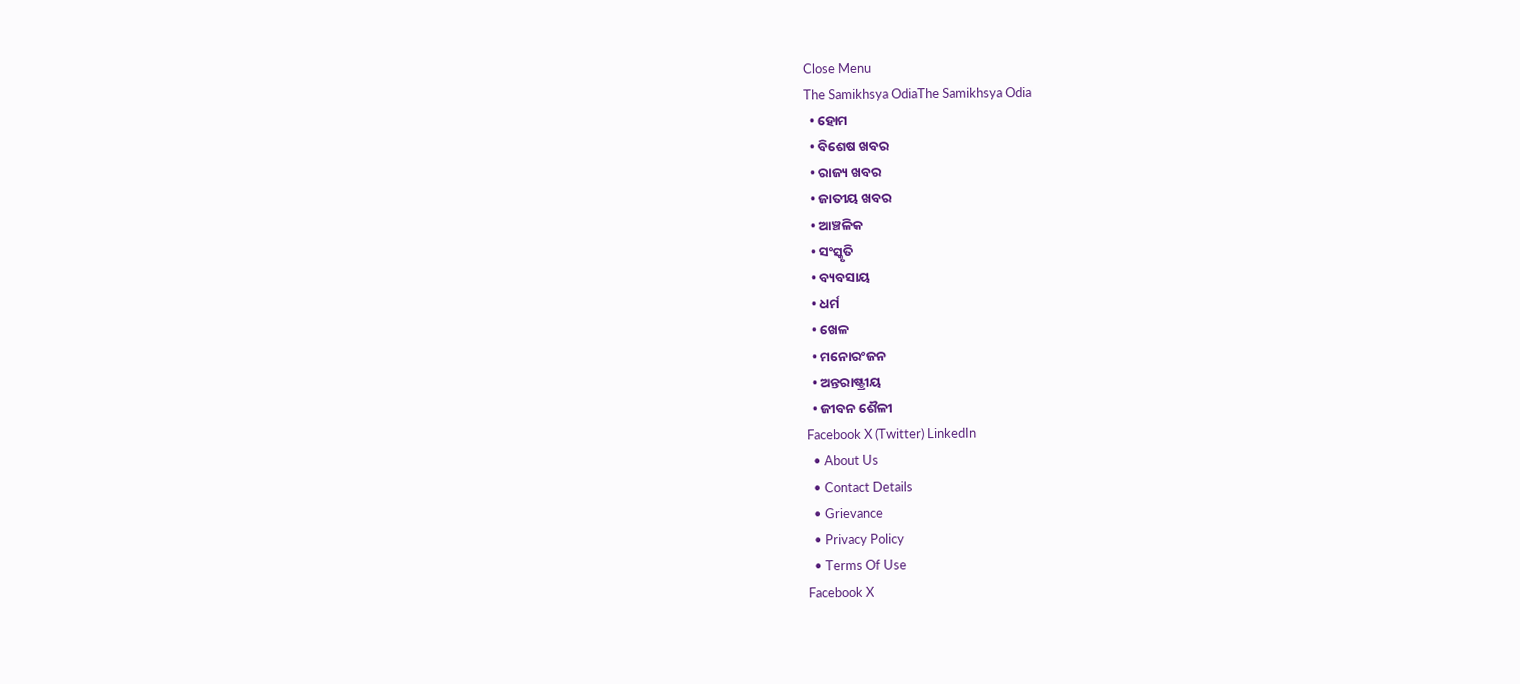Close Menu
The Samikhsya OdiaThe Samikhsya Odia
  • ହୋମ
  • ବିଶେଷ ଖବର
  • ରାଜ୍ୟ ଖବର
  • ଜାତୀୟ ଖବର
  • ଆଞ୍ଚଳିକ
  • ସଂସ୍କୃତି
  • ବ୍ୟବସାୟ
  • ଧର୍ମ
  • ଖେଳ
  • ମନୋରଂଜନ
  • ଅନ୍ତରାଷ୍ଟ୍ରୀୟ
  • ଜୀବନ ଶୈଳୀ
Facebook X (Twitter) LinkedIn
  • About Us
  • Contact Details
  • Grievance
  • Privacy Policy
  • Terms Of Use
Facebook X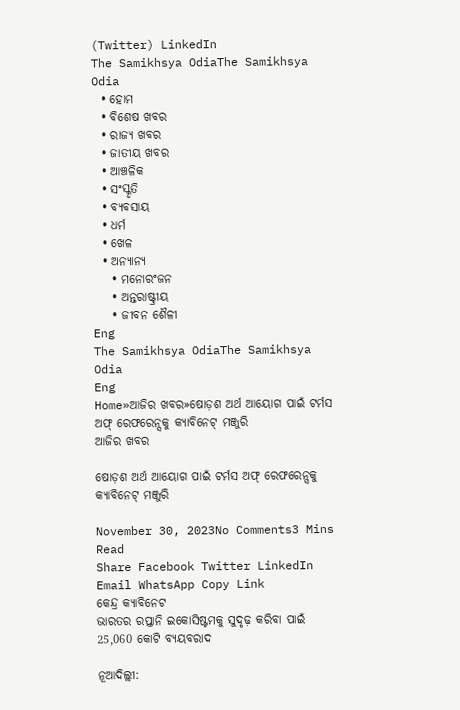(Twitter) LinkedIn
The Samikhsya OdiaThe Samikhsya Odia
  • ହୋମ
  • ବିଶେଷ ଖବର
  • ରାଜ୍ୟ ଖବର
  • ଜାତୀୟ ଖବର
  • ଆଞ୍ଚଳିକ
  • ସଂସ୍କୃତି
  • ବ୍ୟବସାୟ
  • ଧର୍ମ
  • ଖେଳ
  • ଅନ୍ୟାନ୍ୟ
    • ମନୋରଂଜନ
    • ଅନ୍ତରାଷ୍ଟ୍ରୀୟ
    • ଜୀବନ ଶୈଳୀ
Eng
The Samikhsya OdiaThe Samikhsya Odia
Eng
Home»ଆଜିର ଖବର»ଷୋଡ଼ଶ ଅର୍ଥ ଆୟୋଗ ପାଇଁ ଟର୍ମସ ଅଫ୍ ରେଫରେନ୍ସକୁ କ୍ୟାବିନେଟ୍ ମଞ୍ଜୁରି
ଆଜିର ଖବର

ଷୋଡ଼ଶ ଅର୍ଥ ଆୟୋଗ ପାଇଁ ଟର୍ମସ ଅଫ୍ ରେଫରେନ୍ସକୁ କ୍ୟାବିନେଟ୍ ମଞ୍ଜୁରି

November 30, 2023No Comments3 Mins Read
Share Facebook Twitter LinkedIn Email WhatsApp Copy Link
କେନ୍ଦ୍ର କ୍ୟାବିନେଟ
ଭାରତର ରପ୍ତାନି ଇକୋସିଷ୍ଟମକୁ ସୁଦୃଢ଼ କରିବା ପାଇଁ 25,060 କୋଟି ବ୍ୟୟବରାଦ

ନୂଆଦିଲ୍ଲୀ: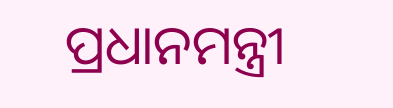ପ୍ରଧାନମନ୍ତ୍ରୀ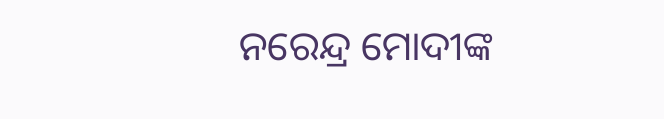ନରେନ୍ଦ୍ର ମୋଦୀଙ୍କ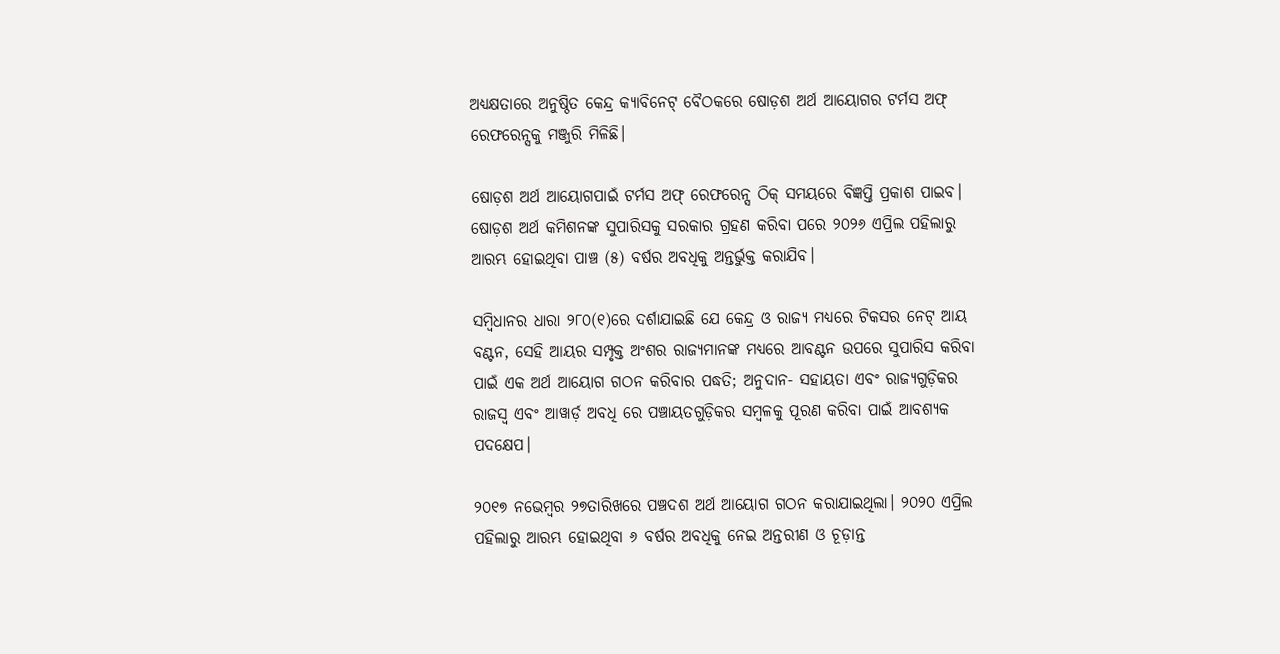ଅଧ୍ୟକ୍ଷତାରେ ଅନୁଷ୍ଠିତ କେନ୍ଦ୍ର କ୍ୟାବିନେଟ୍ ବୈଠକରେ ଷୋଡ଼ଶ ଅର୍ଥ ଆୟୋଗର ଟର୍ମସ ଅଫ୍ ରେଫରେନ୍ସକୁ ମଞ୍ଜୁରି ମିଳିଛି।

ଷୋଡ଼ଶ ଅର୍ଥ ଆୟୋଗପାଇଁ ଟର୍ମସ ଅଫ୍ ରେଫରେନ୍ସ ଠିକ୍ ସମୟରେ ବିଜ୍ଞପ୍ତି ପ୍ରକାଶ ପାଇବ। ଷୋଡ଼ଶ ଅର୍ଥ କମିଶନଙ୍କ ସୁପାରିସକୁ ସରକାର ଗ୍ରହଣ କରିବା ପରେ ୨୦୨୬ ଏପ୍ରିଲ ପହିଲାରୁ ଆରମ୍ଭ ହୋଇଥିବା ପାଞ୍ଚ (୫) ବର୍ଷର ଅବଧିକୁ ଅନ୍ତର୍ଭୁକ୍ତ କରାଯିବ।

ସମ୍ବିଧାନର ଧାରା ୨୮୦(୧)ରେ ଦର୍ଶାଯାଇଛି ଯେ କେନ୍ଦ୍ର ଓ ରାଜ୍ୟ ମଧ୍ୟରେ ଟିକସର ନେଟ୍ ଆୟ ବଣ୍ଟନ, ସେହି ଆୟର ସମ୍ପୃକ୍ତ ଅଂଶର ରାଜ୍ୟମାନଙ୍କ ମଧ୍ୟରେ ଆବଣ୍ଟନ ଉପରେ ସୁପାରିସ କରିବା ପାଇଁ ଏକ ଅର୍ଥ ଆୟୋଗ ଗଠନ କରିବାର ପଦ୍ଧତି; ଅନୁଦାନ- ସହାୟତା ଏବଂ ରାଜ୍ୟଗୁଡ଼ିକର ରାଜସ୍ୱ ଏବଂ ଆୱାର୍ଡ଼ ଅବଧି ରେ ପଞ୍ଚାୟତଗୁଡ଼ିକର ସମ୍ବଳକୁ ପୂରଣ କରିବା ପାଇଁ ଆବଶ୍ୟକ ପଦକ୍ଷେପ।

୨୦୧୭ ନଭେମ୍ବର ୨୭ତାରିଖରେ ପଞ୍ଚଦଶ ଅର୍ଥ ଆୟୋଗ ଗଠନ କରାଯାଇଥିଲା। ୨୦୨୦ ଏପ୍ରିଲ ପହିଲାରୁ ଆରମ୍ଭ ହୋଇଥିବା ୬ ବର୍ଷର ଅବଧିକୁ ନେଇ ଅନ୍ତରୀଣ ଓ ଚୂଡ଼ାନ୍ତ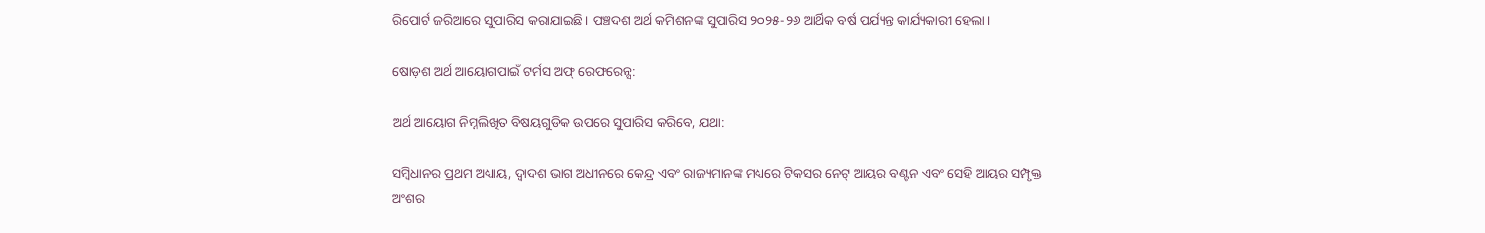ରିପୋର୍ଟ ଜରିଆରେ ସୁପାରିସ କରାଯାଇଛି। ପଞ୍ଚଦଶ ଅର୍ଥ କମିଶନଙ୍କ ସୁପାରିସ ୨୦୨୫-୨୬ ଆର୍ଥିକ ବର୍ଷ ପର୍ଯ୍ୟନ୍ତ କାର୍ଯ୍ୟକାରୀ ହେଲା।

ଷୋଡ଼ଶ ଅର୍ଥ ଆୟୋଗପାଇଁ ଟର୍ମସ ଅଫ୍ ରେଫରେନ୍ସ:

ଅର୍ଥ ଆୟୋଗ ନିମ୍ନଲିଖିତ ବିଷୟଗୁଡିକ ଉପରେ ସୁପାରିସ କରିବେ, ଯଥା:

ସମ୍ବିଧାନର ପ୍ରଥମ ଅଧ୍ୟାୟ, ଦ୍ୱାଦଶ ଭାଗ ଅଧୀନରେ କେନ୍ଦ୍ର ଏବଂ ରାଜ୍ୟମାନଙ୍କ ମଧ୍ୟରେ ଟିକସର ନେଟ୍ ଆୟର ବଣ୍ଟନ ଏବଂ ସେହି ଆୟର ସମ୍ପୃକ୍ତ ଅଂଶର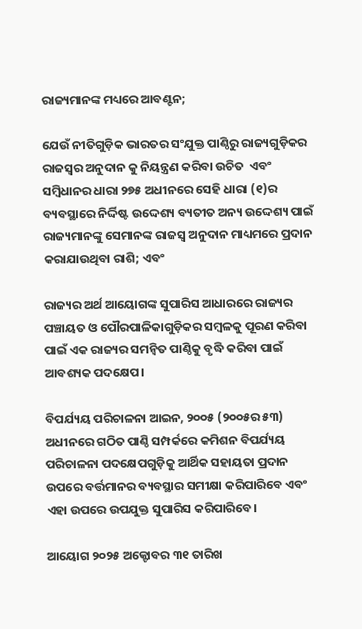ରାଜ୍ୟମାନଙ୍କ ମଧ୍ୟରେ ଆବଣ୍ଟନ;

ଯେଉଁ ନୀତିଗୁଡ଼ିକ ଭାରତର ସଂଯୁକ୍ତ ପାଣ୍ଠିରୁ ରାଜ୍ୟଗୁଡ଼ିକର ରାଜସ୍ୱର ଅନୁଦାନ କୁ ନିୟନ୍ତ୍ରଣ କରିବା ଉଚିତ  ଏବଂ ସମ୍ବିଧାନର ଧାରା ୨୭୫ ଅଧୀନରେ ସେହି ଧାରା (୧)ର ବ୍ୟବସ୍ଥାରେ ନିର୍ଦ୍ଦିଷ୍ଟ ଉଦ୍ଦେଶ୍ୟ ବ୍ୟତୀତ ଅନ୍ୟ ଉଦ୍ଦେଶ୍ୟ ପାଇଁ ରାଜ୍ୟମାନଙ୍କୁ ସେମାନଙ୍କ ରାଜସ୍ୱ ଅନୁଦାନ ମାଧ୍ୟମରେ ପ୍ରଦାନ କରାଯାଉଥିବା ରାଶି; ଏବଂ

ରାଜ୍ୟର ଅର୍ଥ ଆୟୋଗଙ୍କ ସୁପାରିସ ଆଧାରରେ ରାଜ୍ୟର ପଞ୍ଚାୟତ ଓ ପୌରପାଳିକାଗୁଡ଼ିକର ସମ୍ବଳକୁ ପୂରଣ କରିବା ପାଇଁ ଏକ ରାଜ୍ୟର ସମନ୍ୱିତ ପାଣ୍ଠିକୁ ବୃଦ୍ଧି କରିବା ପାଇଁ ଆବଶ୍ୟକ ପଦକ୍ଷେପ।

ବିପର୍ଯ୍ୟୟ ପରିଚାଳନା ଆଇନ, ୨୦୦୫ (୨୦୦୫ର ୫୩) ଅଧୀନରେ ଗଠିତ ପାଣ୍ଠି ସମ୍ପର୍କରେ କମିଶନ ବିପର୍ଯ୍ୟୟ ପରିଚାଳନା ପଦକ୍ଷେପଗୁଡ଼ିକୁ ଆର୍ଥିକ ସହାୟତା ପ୍ରଦାନ ଉପରେ ବର୍ତ୍ତମାନର ବ୍ୟବସ୍ଥାର ସମୀକ୍ଷା କରିପାରିବେ ଏବଂ ଏହା ଉପରେ ଉପଯୁକ୍ତ ସୁପାରିସ କରିପାରିବେ।

ଆୟୋଗ ୨୦୨୫ ଅକ୍ଟୋବର ୩୧ ତାରିଖ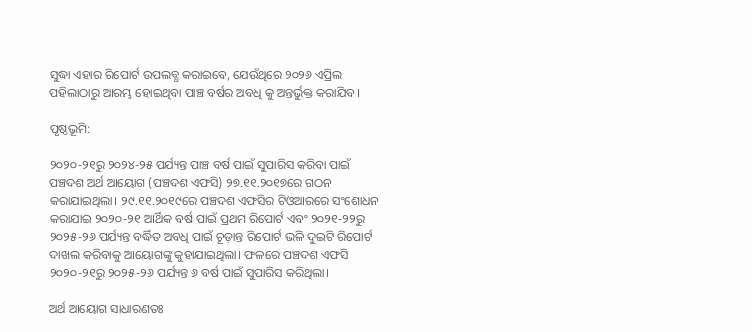ସୁଦ୍ଧା ଏହାର ରିପୋର୍ଟ ଉପଲବ୍ଧ କରାଇବେ, ଯେଉଁଥିରେ ୨୦୨୬ ଏପ୍ରିଲ ପହିଲାଠାରୁ ଆରମ୍ଭ ହୋଇଥିବା ପାଞ୍ଚ ବର୍ଷର ଅବଧି କୁ ଅନ୍ତର୍ଭୁକ୍ତ କରାଯିବ।

ପୃଷ୍ଠଭୂମି:

୨୦୨୦-୨୧ରୁ ୨୦୨୪-୨୫ ପର୍ଯ୍ୟନ୍ତ ପାଞ୍ଚ ବର୍ଷ ପାଇଁ ସୁପାରିସ କରିବା ପାଇଁ ପଞ୍ଚଦଶ ଅର୍ଥ ଆୟୋଗ (ପଞ୍ଚଦଶ ଏଫସି) ୨୭.୧୧.୨୦୧୭ରେ ଗଠନ କରାଯାଇଥିଲା। ୨୯.୧୧.୨୦୧୯ରେ ପଞ୍ଚଦଶ ଏଫସିର ଟିଓଆରରେ ସଂଶୋଧନ କରାଯାଇ ୨୦୨୦-୨୧ ଆର୍ଥିକ ବର୍ଷ ପାଇଁ ପ୍ରଥମ ରିପୋର୍ଟ ଏବଂ ୨୦୨୧-୨୨ରୁ ୨୦୨୫-୨୬ ପର୍ଯ୍ୟନ୍ତ ବର୍ଦ୍ଧିତ ଅବଧି ପାଇଁ ଚୂଡ଼ାନ୍ତ ରିପୋର୍ଟ ଭଳି ଦୁଇଟି ରିପୋର୍ଟ ଦାଖଲ କରିବାକୁ ଆୟୋଗଙ୍କୁ କୁହାଯାଇଥିଲା। ଫଳରେ ପଞ୍ଚଦଶ ଏଫସି ୨୦୨୦-୨୧ରୁ ୨୦୨୫-୨୬ ପର୍ଯ୍ୟନ୍ତ ୬ ବର୍ଷ ପାଇଁ ସୁପାରିସ କରିଥିଲା।

ଅର୍ଥ ଆୟୋଗ ସାଧାରଣତଃ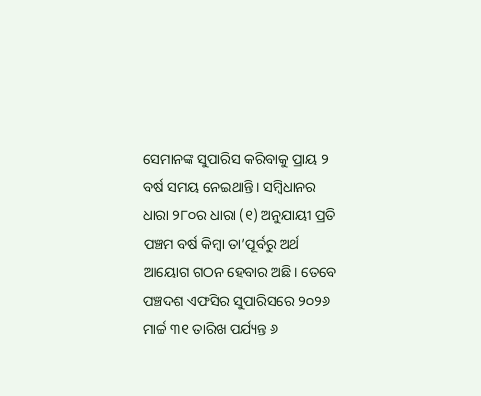ସେମାନଙ୍କ ସୁପାରିସ କରିବାକୁ ପ୍ରାୟ ୨ ବର୍ଷ ସମୟ ନେଇଥାନ୍ତି। ସମ୍ବିଧାନର ଧାରା ୨୮୦ର ଧାରା (୧) ଅନୁଯାୟୀ ପ୍ରତି ପଞ୍ଚମ ବର୍ଷ କିମ୍ବା ତା’ପୂର୍ବରୁ ଅର୍ଥ ଆୟୋଗ ଗଠନ ହେବାର ଅଛି। ତେବେ ପଞ୍ଚଦଶ ଏଫସିର ସୁପାରିସରେ ୨୦୨୬ ମାର୍ଚ୍ଚ ୩୧ ତାରିଖ ପର୍ଯ୍ୟନ୍ତ ୬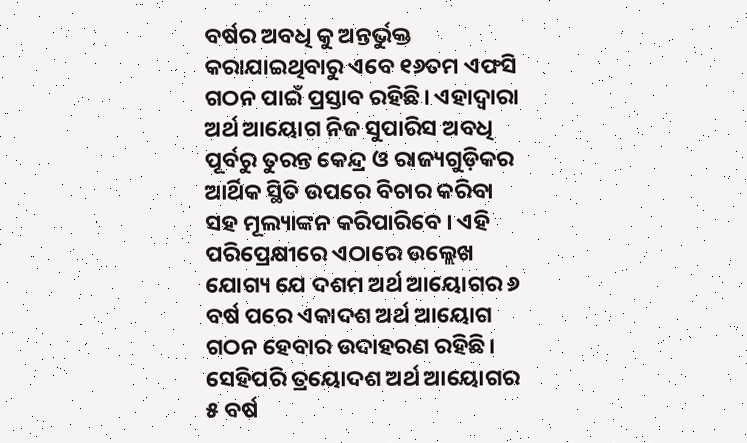ବର୍ଷର ଅବଧି କୁ ଅନ୍ତର୍ଭୁକ୍ତ କରାଯାଇଥିବାରୁ ଏବେ ୧୬ତମ ଏଫସି ଗଠନ ପାଇଁ ପ୍ରସ୍ତାବ ରହିଛି। ଏହାଦ୍ୱାରା ଅର୍ଥ ଆୟୋଗ ନିଜ ସୁପାରିସ ଅବଧି ପୂର୍ବରୁ ତୁରନ୍ତ କେନ୍ଦ୍ର ଓ ରାଜ୍ୟଗୁଡ଼ିକର ଆର୍ଥିକ ସ୍ଥିତି ଉପରେ ବିଚାର କରିବା ସହ ମୂଲ୍ୟାଙ୍କନ କରିପାରିବେ । ଏହି ପରିପ୍ରେକ୍ଷୀରେ ଏଠାରେ ଉଲ୍ଲେଖ ଯୋଗ୍ୟ ଯେ ଦଶମ ଅର୍ଥ ଆୟୋଗର ୬ ବର୍ଷ ପରେ ଏକାଦଶ ଅର୍ଥ ଆୟୋଗ ଗଠନ ହେବାର ଉଦାହରଣ ରହିଛି। ସେହିପରି ତ୍ରୟୋଦଶ ଅର୍ଥ ଆୟୋଗର ୫ ବର୍ଷ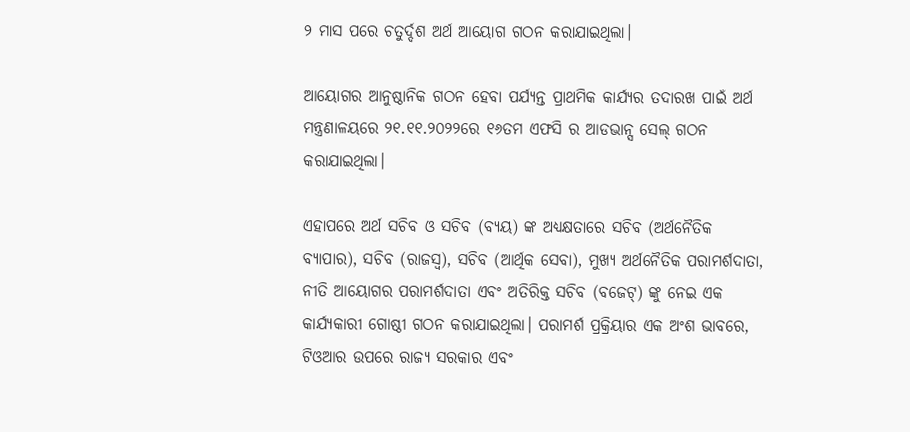୨ ମାସ ପରେ ଚତୁର୍ଦ୍ଦଶ ଅର୍ଥ ଆୟୋଗ ଗଠନ କରାଯାଇଥିଲା।

ଆୟୋଗର ଆନୁଷ୍ଠାନିକ ଗଠନ ହେବା ପର୍ଯ୍ୟନ୍ତ ପ୍ରାଥମିକ କାର୍ଯ୍ୟର ତଦାରଖ ପାଇଁ ଅର୍ଥ ମନ୍ତ୍ରଣାଳୟରେ ୨୧.୧୧.୨୦୨୨ରେ ୧୬ତମ ଏଫସି ର ଆଡଭାନ୍ସ ସେଲ୍ ଗଠନ କରାଯାଇଥିଲା।

ଏହାପରେ ଅର୍ଥ ସଚିବ ଓ ସଚିବ (ବ୍ୟୟ) ଙ୍କ ଅଧ୍ୟକ୍ଷତାରେ ସଚିବ (ଅର୍ଥନୈତିକ ବ୍ୟାପାର), ସଚିବ (ରାଜସ୍ବ), ସଚିବ (ଆର୍ଥିକ ସେବା), ମୁଖ୍ୟ ଅର୍ଥନୈତିକ ପରାମର୍ଶଦାତା, ନୀତି ଆୟୋଗର ପରାମର୍ଶଦାତା ଏବଂ ଅତିରିକ୍ତ ସଚିବ (ବଜେଟ୍) ଙ୍କୁ ନେଇ ଏକ କାର୍ଯ୍ୟକାରୀ ଗୋଷ୍ଠୀ ଗଠନ କରାଯାଇଥିଲା। ପରାମର୍ଶ ପ୍ରକ୍ରିୟାର ଏକ ଅଂଶ ଭାବରେ, ଟିଓଆର ଉପରେ ରାଜ୍ୟ ସରକାର ଏବଂ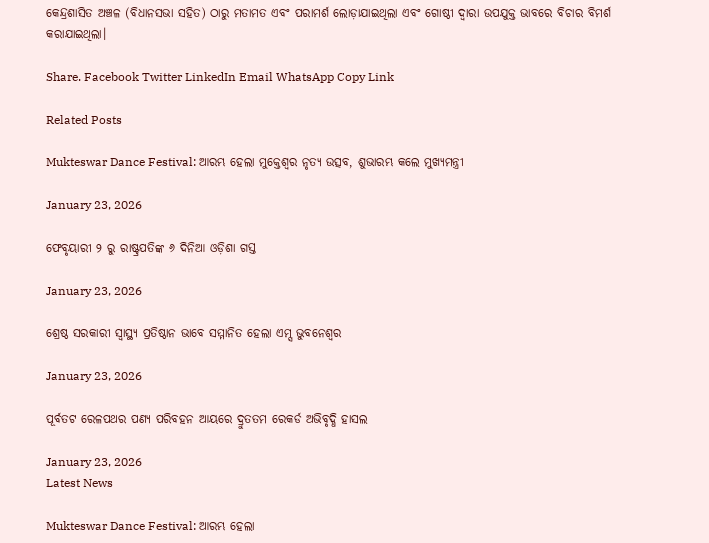କେନ୍ଦ୍ରଶାସିତ ଅଞ୍ଚଳ (ବିଧାନସଭା ସହିତ) ଠାରୁ ମତାମତ ଏବଂ ପରାମର୍ଶ ଲୋଡ଼ାଯାଇଥିଲା ଏବଂ ଗୋଷ୍ଠୀ ଦ୍ୱାରା ଉପଯୁକ୍ତ ଭାବରେ ବିଚାର ବିମର୍ଶ କରାଯାଇଥିଲା।

Share. Facebook Twitter LinkedIn Email WhatsApp Copy Link

Related Posts

Mukteswar Dance Festival: ଆରମ୍ଭ ହେଲା ମୁକ୍ତେଶ୍ଵର ନୃତ୍ୟ ଉତ୍ସବ, ଶୁଭାରମ୍ଭ କଲେ ମୁଖ୍ୟମନ୍ତ୍ରୀ

January 23, 2026

ଫେବୃୟାରୀ ୨ ରୁ ରାଷ୍ଟ୍ରପତିଙ୍କ ୬ ଦିନିଆ ଓଡ଼ିଶା ଗସ୍ତ

January 23, 2026

ଶ୍ରେଷ୍ଠ ସରକାରୀ ସ୍ବାସ୍ଥ୍ୟ ପ୍ରତିଷ୍ଠାନ ଭାବେ ସମ୍ମାନିତ ହେଲା ଏମ୍ସ ଭୁବନେଶ୍ୱର

January 23, 2026

ପୂର୍ବତଟ ରେଳପଥର ପଣ୍ୟ ପରିବହନ ଆୟରେ ଦ୍ରୁତତମ ରେକର୍ଡ ଅଭିବୃଦ୍ଧି ହାସଲ

January 23, 2026
Latest News

Mukteswar Dance Festival: ଆରମ୍ଭ ହେଲା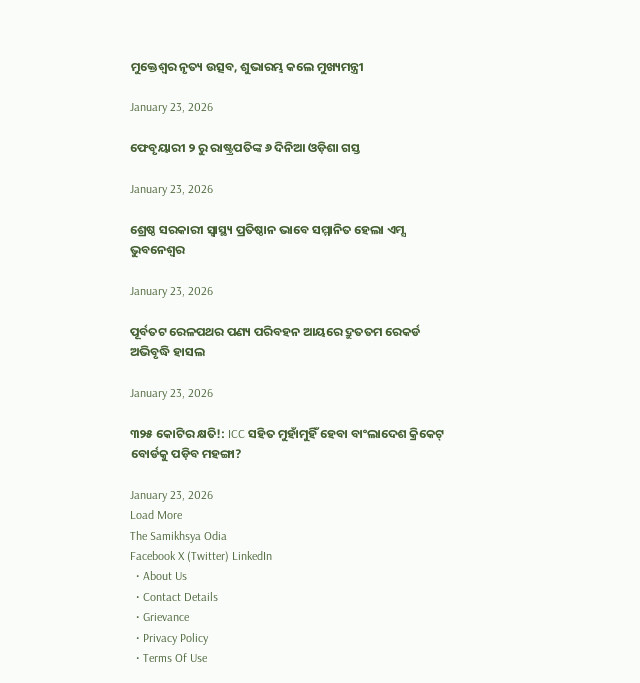ମୁକ୍ତେଶ୍ଵର ନୃତ୍ୟ ଉତ୍ସବ, ଶୁଭାରମ୍ଭ କଲେ ମୁଖ୍ୟମନ୍ତ୍ରୀ

January 23, 2026

ଫେବୃୟାରୀ ୨ ରୁ ରାଷ୍ଟ୍ରପତିଙ୍କ ୬ ଦିନିଆ ଓଡ଼ିଶା ଗସ୍ତ

January 23, 2026

ଶ୍ରେଷ୍ଠ ସରକାରୀ ସ୍ବାସ୍ଥ୍ୟ ପ୍ରତିଷ୍ଠାନ ଭାବେ ସମ୍ମାନିତ ହେଲା ଏମ୍ସ ଭୁବନେଶ୍ୱର

January 23, 2026

ପୂର୍ବତଟ ରେଳପଥର ପଣ୍ୟ ପରିବହନ ଆୟରେ ଦ୍ରୁତତମ ରେକର୍ଡ ଅଭିବୃଦ୍ଧି ହାସଲ

January 23, 2026

୩୨୫ କୋଟିର କ୍ଷତି!: ICC ସହିତ ମୁହାଁମୁହିଁ ହେବା ବାଂଲାଦେଶ କ୍ରିକେଟ୍ ବୋର୍ଡକୁ ପଡ଼ିବ ମହଙ୍ଗା?

January 23, 2026
Load More
The Samikhsya Odia
Facebook X (Twitter) LinkedIn
  • About Us
  • Contact Details
  • Grievance
  • Privacy Policy
  • Terms Of Use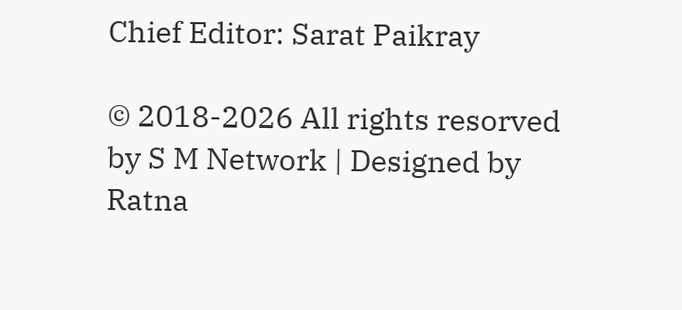Chief Editor: Sarat Paikray

© 2018-2026 All rights resorved by S M Network | Designed by Ratna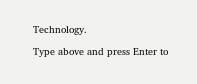Technology.

Type above and press Enter to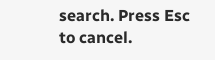search. Press Esc to cancel.